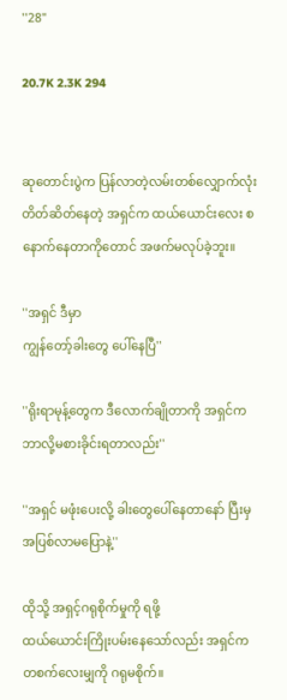''28"

20.7K 2.3K 294


ဆုတောင်းပွဲက ပြန်လာတဲ့လမ်းတစ်လျှောက်လုံး တိတ်ဆိတ်နေတဲ့ အရှင်က ထယ်ယောင်းလေး စနောက်နေတာကိုတောင် အဖက်မလုပ်ခဲ့ဘူး။

''အရှင် ဒီမှာ
ကျွန်တော့်ခါးတွေ ပေါ်နေပြီ''

''ရိုးရာမုန့်တွေက ဒီလောက်ချိုတာကို အရှင်ကဘာလို့မစားခိုင်းရတာလည်း''

''အရှင် မဖုံးပေးလို့ ခါးတွေပေါ်နေတာနော် ပြီးမှ အပြစ်လာမပြောနဲ့''

ထိုသို့ အရှင့်ဂရုစိုက်မှုကို ရဖို့
ထယ်ယောင်းကြိုးပမ်းနေသော်လည်း အရှင်က တစက်လေးမျှကို ဂရုမစိုက်။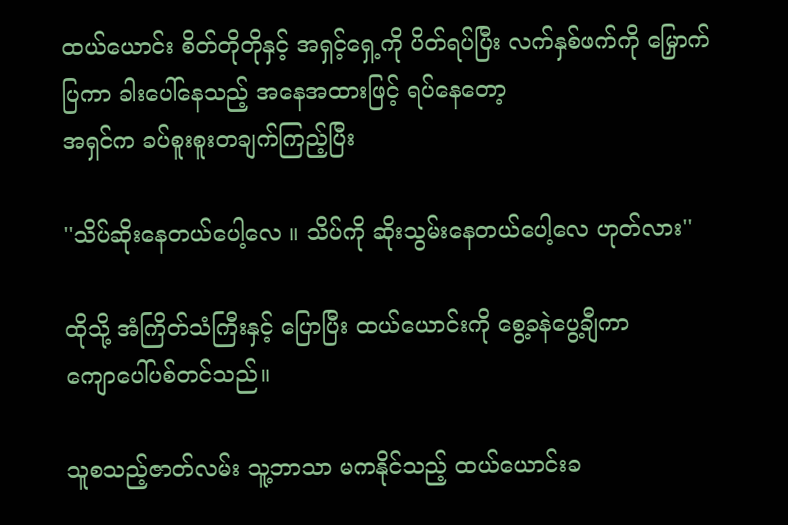ထယ်ယောင်း စိတ်တိုတိုနှင့် အရှင့်ရှေ့ကို ပိတ်ရပ်ပြီး လက်နှစ်ဖက်ကို မြှောက်ပြကာ ခါးပေါ်နေသည့် အနေအထားဖြင့် ရပ်နေတော့
အရှင်က ခပ်စူးစူးတချက်ကြည့်ပြီး

''သိပ်ဆိုးနေတယ်ပေါ့လေ ။ သိပ်ကို ဆိုးသွမ်းနေတယ်ပေါ့လေ ဟုတ်လား''

ထိုသို့ အံကြိတ်သံကြီးနှင့် ပြောပြီး ထယ်ယောင်းကို စွေ့ခနဲပွေ့ချီကာ
ကျောပေါ်ပစ်တင်သည်။

သူစသည့်ဇာတ်လမ်း သူ့ဘာသာ မကနိုင်သည့် ထယ်ယောင်းခ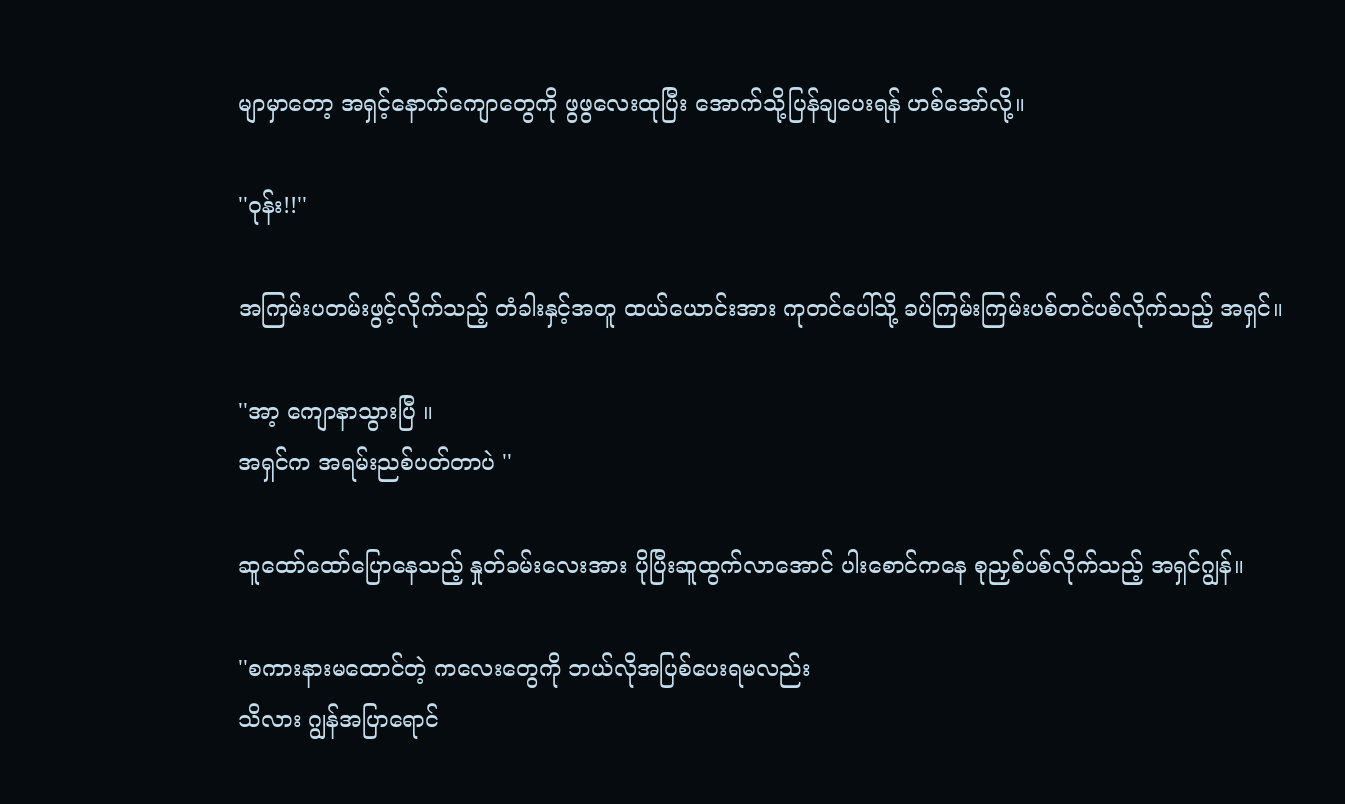မျာမှာတော့ အရှင့်နောက်ကျောတွေကို ဖွဖွလေးထုပြီး အောက်သို့ပြန်ချပေးရန် ဟစ်အော်လို့။

''ဝုန်း!!''

အကြမ်းပတမ်းဖွင့်လိုက်သည့် တံခါးနှင့်အတူ ထယ်ယောင်းအား ကုတင်ပေါ်သို့ ခပ်ကြမ်းကြမ်းပစ်တင်ပစ်လိုက်သည့် အရှင်။

''အာ့ ကျောနာသွားပြီ ။
အရှင်က အရမ်းညစ်ပတ်တာပဲ ''

ဆူထော်ထော်ပြောနေသည့် နှုတ်ခမ်းလေးအား ပိုပြီးဆူထွက်လာအောင် ပါးစောင်ကနေ စုညှစ်ပစ်လိုက်သည့် အရှင်ဂျွန်။

''စကားနားမထောင်တဲ့ ကလေးတွေကို ဘယ်လိုအပြစ်ပေးရမလည်း
သိလား ဂျွန်အပြာရောင်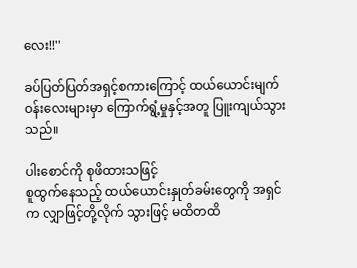လေး!!''

ခပ်ပြတ်ပြတ်အရှင့်စကားကြောင့် ထယ်ယောင်းမျက်ဝန်းလေးများမှာ ကြောက်ရွံ့မှုနှင့်အတူ ပြူးကျယ်သွားသည်။

ပါးစောင်ကို စုဖိထားသဖြင့်
စူထွက်နေသည့် ထယ်ယောင်းနှုတ်ခမ်းတွေကို အရှင်က လျှာဖြင့်တို့လိုက် သွားဖြင့် မထိတထိ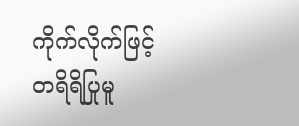ကိုက်လိုက်ဖြင့် တရိရိပြုမူ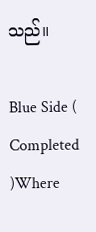သည်။

Blue Side ( Completed )Where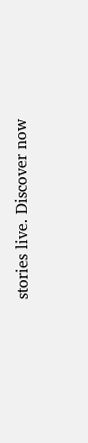stories live. Discover now